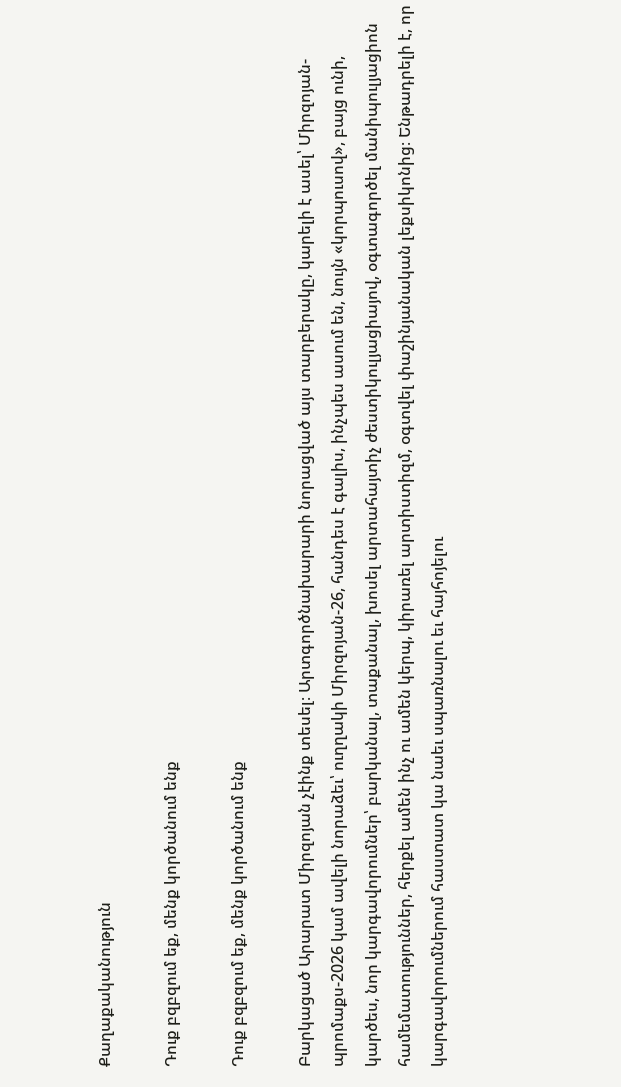Քաղաքականություն

Դուք բզբզում եք, մենք կործանում ենք

Դուք բզբզում եք, մենք կործանում ենք

Բարկացած Արարատ Միրզոյան չէինք տեսել։ Արտգործնախարարի նորացված այս տարբերակը, կարելի է ասել՝ Միրզոյան-պրոմաքս-2026 կամ ավելի նորաձեւ՝ ուղղակի Միրզոյան-26, հանդես է գալիս, ինչպես ասում են, նույն «կորպուսով», բայց ունի, կարծես, նոր կարգավորումներ՝ բարկանալ, տաքանալ, խոսել արտահայտիչ ժեստիկուլյացիայով, օգտագործել մանիպուլյացիոն համեմատություններ, հերքել ամեն ինչ ու ամեն կերպ, կիրառել արտիստիզմ, օգտվել փաշինյանական լեքսիկոնից։ Ենթադրելի է, որ կարգավորումներում հաստատ կա նաեւ սպառնալու եւ հայհոյելու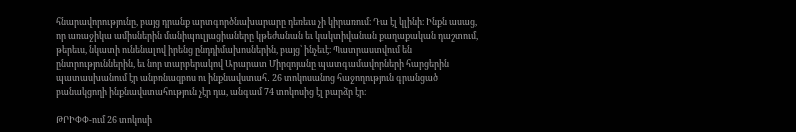հնարավորությունը, բայց դրանք արտգործնախարարը դեռեւս չի կիրառում։ Դա էլ կլինի։ Ինքն ասաց, որ առաջիկա ամիսներին մանիպուլյացիաները կթեժանան եւ կակտիվանան քաղաքական դաշտում, թերեւս, նկատի ունենալով իրենց ընդդիմախոսներին, բայց՝ ինչեւէ։ Պատրաստվում են ընտրություններին, եւ նոր տարբերակով Արարատ Միրզոյանը պատգամավորների հարցերին պատասխանում էր անբռնազբոս ու ինքնավստահ․ 26 տոկոսանոց հաջողություն գրանցած բանակցողի ինքնավստահություն չէր դա, անգամ 74 տոկոսից էլ բարձր էր։

ԹՐԻՓՓ-ում 26 տոկոսի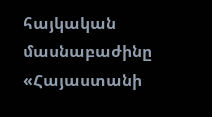հայկական մասնաբաժինը «Հայաստանի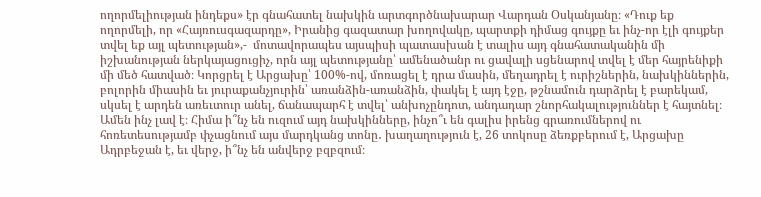ողորմելիության ինդեքս» էր գնահատել նախկին արտգործնախարար Վարդան Օսկանյանը։ «Դուք եք ողորմելի, որ «Հայռուսգազարդը», Իրանից գազատար խողովակը, պարտքի դիմաց գույքը եւ ինչ-որ էլի գույքեր տվել եք այլ պետության»,-  մոտավորապես այսպիսի պատասխան է տալիս այդ գնահատականին մի իշխանության ներկայացուցիչ, որն այլ պետությանը՝ ամենածանր ու ցավալի սցենարով տվել է մեր հայրենիքի մի մեծ հատված։ Կորցրել է Արցախը՝ 100%-ով, մոռացել է դրա մասին, մեղադրել է ուրիշներին, նախկիններին, բոլորին միասին եւ յուրաքանչյուրին՝ առանձին-առանձին, փակել է այդ էջը, թշնամուն դարձրել է բարեկամ, սկսել է արդեն առեւտուր անել, ճանապարհ է տվել՝ անխոչընդոտ, անդադար շնորհակալություններ է հայտնել։ Ամեն ինչ լավ է։ Հիմա ի՞նչ են ուզում այդ նախկինները, ինչո՞ւ են գալիս իրենց գրառումներով ու հոռետեսությամբ փչացնում այս մարդկանց տոնը․ խաղաղություն է, 26 տոկոսը ձեռքբերում է, Արցախը Ադրբեջան է, եւ վերջ, ի՞նչ են անվերջ բզբզում։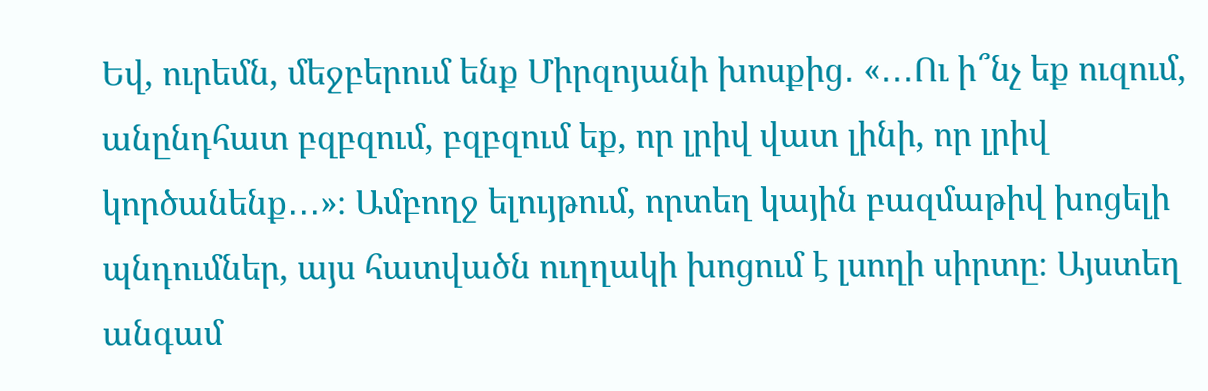Եվ, ուրեմն, մեջբերում ենք Միրզոյանի խոսքից․ «․․․Ու ի՞նչ եք ուզում, անընդհատ բզբզում, բզբզում եք, որ լրիվ վատ լինի, որ լրիվ կործանենք․․․»։ Ամբողջ ելույթում, որտեղ կային բազմաթիվ խոցելի պնդումներ, այս հատվածն ուղղակի խոցում է լսողի սիրտը։ Այստեղ անգամ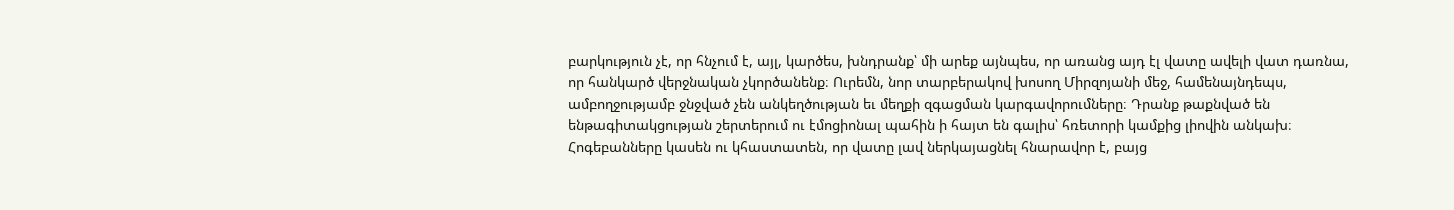բարկություն չէ, որ հնչում է, այլ, կարծես, խնդրանք՝ մի արեք այնպես, որ առանց այդ էլ վատը ավելի վատ դառնա, որ հանկարծ վերջնական չկործանենք։ Ուրեմն, նոր տարբերակով խոսող Միրզոյանի մեջ, համենայնդեպս, ամբողջությամբ ջնջված չեն անկեղծության եւ մեղքի զգացման կարգավորումները։ Դրանք թաքնված են ենթագիտակցության շերտերում ու էմոցիոնալ պահին ի հայտ են գալիս՝ հռետորի կամքից լիովին անկախ։ Հոգեբանները կասեն ու կհաստատեն, որ վատը լավ ներկայացնել հնարավոր է, բայց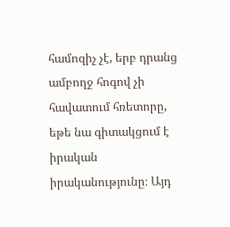համոզիչ չէ, երբ դրանց ամբողջ հոգով չի հավատում հռետորը, եթե նա գիտակցում է իրական իրականությունը։ Այդ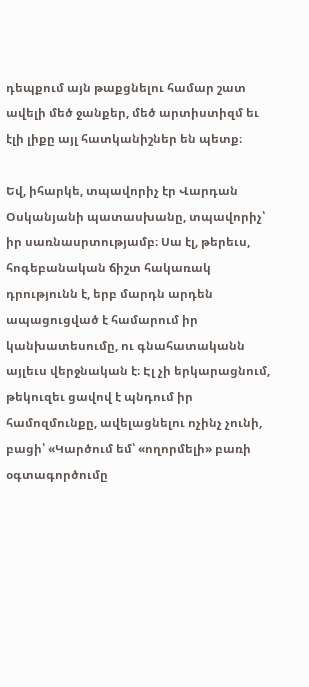դեպքում այն թաքցնելու համար շատ ավելի մեծ ջանքեր, մեծ արտիստիզմ եւ էլի լիքը այլ հատկանիշներ են պետք։

Եվ, իհարկե, տպավորիչ էր Վարդան Օսկանյանի պատասխանը, տպավորիչ՝ իր սառնասրտությամբ։ Սա էլ, թերեւս, հոգեբանական ճիշտ հակառակ դրությունն է, երբ մարդն արդեն ապացուցված է համարում իր կանխատեսումը, ու գնահատականն այլեւս վերջնական է։ Էլ չի երկարացնում, թեկուզեւ ցավով է պնդում իր համոզմունքը, ավելացնելու ոչինչ չունի, բացի՝ «Կարծում եմ՝ «ողորմելի» բառի օգտագործումը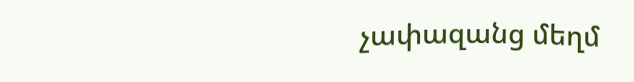չափազանց մեղմ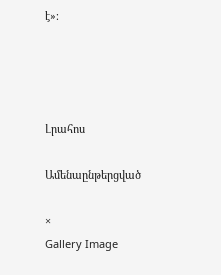է»։




Լրահոս

Ամենաընթերցված

×
Gallery Image